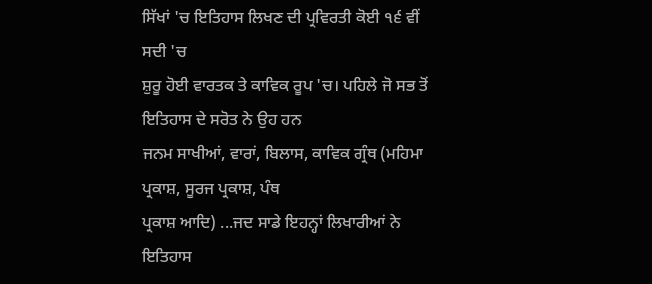ਸਿੱਖਾਂ 'ਚ ਇਤਿਹਾਸ ਲਿਖਣ ਦੀ ਪ੍ਰਵਿਰਤੀ ਕੋਈ ੧੬ ਵੀਂ ਸਦੀ 'ਚ
ਸ਼ੁਰੂ ਹੋਈ ਵਾਰਤਕ ਤੇ ਕਾਵਿਕ ਰੂਪ 'ਚ। ਪਹਿਲੇ ਜੋ ਸਭ ਤੋਂ ਇਤਿਹਾਸ ਦੇ ਸਰੋਤ ਨੇ ਉਹ ਹਨ
ਜਨਮ ਸਾਖੀਆਂ, ਵਾਰਾਂ, ਬਿਲਾਸ, ਕਾਵਿਕ ਗ੍ਰੰਥ (ਮਹਿਮਾ ਪ੍ਰਕਾਸ਼, ਸੂਰਜ ਪ੍ਰਕਾਸ਼, ਪੰਥ
ਪ੍ਰਕਾਸ਼ ਆਦਿ) ...ਜਦ ਸਾਡੇ ਇਹਨ੍ਹਾਂ ਲਿਖਾਰੀਆਂ ਨੇ ਇਤਿਹਾਸ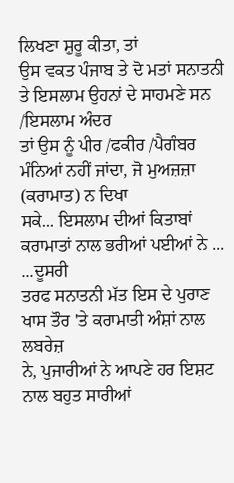ਲਿਖਣਾ ਸ਼ੁਰੂ ਕੀਤਾ, ਤਾਂ
ਉਸ ਵਕਤ ਪੰਜਾਬ ਤੇ ਦੋ ਮਤਾਂ ਸਨਾਤਨੀ ਤੇ ਇਸਲਾਮ ਉਹਨਾਂ ਦੇ ਸਾਹਮਣੇ ਸਨ /ਇਸਲਾਮ ਅੰਦਰ
ਤਾਂ ਉਸ ਨੂੰ ਪੀਰ /ਫਕੀਰ /ਪੈਗੰਬਰ ਮੰਨਿਆਂ ਨਹੀਂ ਜਾਂਦਾ, ਜੋ ਮੁਅਜ਼ਜ਼ਾ (ਕਰਾਮਾਤ) ਨ ਦਿਖਾ
ਸਕੇ... ਇਸਲਾਮ ਦੀਆਂ ਕਿਤਾਬਾਂ ਕਰਾਮਾਤਾਂ ਨਾਲ ਭਰੀਆਂ ਪਈਆਂ ਨੇ ...
...ਦੂਸਰੀ
ਤਰਫ ਸਨਾਤਨੀ ਮੱਤ ਇਸ ਦੇ ਪੁਰਾਣ ਖਾਸ ਤੌਰ 'ਤੇ ਕਰਾਮਾਤੀ ਅੰਸ਼ਾਂ ਨਾਲ ਲਬਰੇਜ਼
ਨੇ, ਪੁਜਾਰੀਆਂ ਨੇ ਆਪਣੇ ਹਰ ਇਸ਼ਟ ਨਾਲ ਬਹੁਤ ਸਾਰੀਆਂ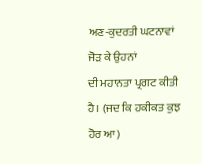ਅਣ-ਕੁਦਰਤੀ ਘਟਨਾਵਾਂ ਜੋੜ ਕੇ ਉਹਨਾਂ
ਦੀ ਮਹਾਨਤਾ ਪ੍ਰਗਟ ਕੀਤੀ ਹੈ। (ਜਦ ਕਿ ਹਕੀਕਤ ਕੁਝ ਹੋਰ ਆ)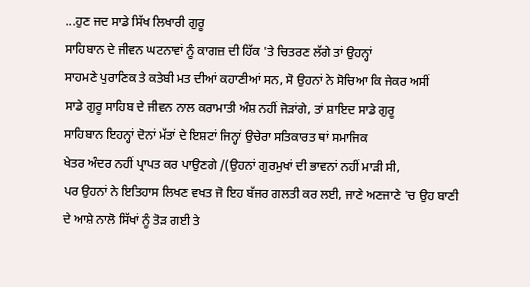...ਹੁਣ ਜਦ ਸਾਡੇ ਸਿੱਖ ਲਿਖਾਰੀ ਗੁਰੂ
ਸਾਹਿਬਾਨ ਦੇ ਜੀਵਨ ਘਟਨਾਵਾਂ ਨੂੰ ਕਾਗਜ਼ ਦੀ ਹਿੱਕ 'ਤੇ ਚਿਤਰਣ ਲੱਗੇ ਤਾਂ ਉਹਨ੍ਹਾਂ
ਸਾਹਮਣੇ ਪੁਰਾਣਿਕ ਤੇ ਕਤੇਬੀ ਮਤ ਦੀਆਂ ਕਹਾਣੀਆਂ ਸਨ, ਸੋ ਉਹਨਾਂ ਨੇ ਸੋਚਿਆ ਕਿ ਜੇਕਰ ਅਸੀਂ
ਸਾਡੇ ਗੁਰੂ ਸਾਹਿਬ ਦੇ ਜੀਵਨ ਨਾਲ ਕਰਾਮਾਤੀ ਅੰਸ਼ ਨਹੀਂ ਜੋੜਾਂਗੇ, ਤਾਂ ਸ਼ਾਇਦ ਸਾਡੇ ਗੁਰੂ
ਸਾਹਿਬਾਨ ਇਹਨ੍ਹਾਂ ਦੋਨਾਂ ਮੱਤਾਂ ਦੇ ਇਸ਼ਟਾਂ ਜਿਨ੍ਹਾਂ ਉਚੇਰਾ ਸਤਿਕਾਰਤ ਥਾਂ ਸਮਾਜਿਕ
ਖੇਤਰ ਅੰਦਰ ਨਹੀਂ ਪ੍ਰਾਪਤ ਕਰ ਪਾਉਣਗੇ /(ਉਹਨਾਂ ਗੁਰਮੁਖਾਂ ਦੀ ਭਾਵਨਾਂ ਨਹੀਂ ਮਾੜੀ ਸੀ,
ਪਰ ਉਹਨਾਂ ਨੇ ਇਤਿਹਾਸ ਲਿਖਣ ਵਖਤ ਜੋ ਇਹ ਬੱਜਰ ਗਲਤੀ ਕਰ ਲਈ, ਜਾਣੇ ਅਣਜਾਣੇ 'ਚ ਉਹ ਬਾਣੀ
ਦੇ ਆਸ਼ੇ ਨਾਲੋ ਸਿੱਖਾਂ ਨੂੰ ਤੋੜ ਗਈ ਤੇ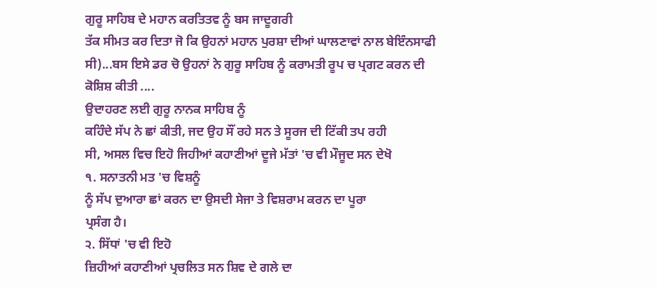ਗੁਰੂ ਸਾਹਿਬ ਦੇ ਮਹਾਨ ਕਰਤਿਤਵ ਨੂੰ ਬਸ ਜਾਦੂਗਰੀ
ਤੱਕ ਸੀਮਤ ਕਰ ਦਿਤਾ ਜੋ ਕਿ ਉਹਨਾਂ ਮਹਾਨ ਪੁਰਸ਼ਾ ਦੀਆਂ ਘਾਲਣਾਵਾਂ ਨਾਲ ਬੇਇੰਨਸਾਫੀ
ਸੀ)...ਬਸ ਇਸੇ ਡਰ ਚੋ ਉਹਨਾਂ ਨੇ ਗੁਰੂ ਸਾਹਿਬ ਨੂੰ ਕਰਾਮਤੀ ਰੂਪ ਚ ਪ੍ਰਗਟ ਕਰਨ ਦੀ
ਕੋਸ਼ਿਸ਼ ਕੀਤੀ ....
ਉਦਾਹਰਣ ਲਈ ਗੁਰੂ ਨਾਨਕ ਸਾਹਿਬ ਨੂੰ
ਕਹਿੰਦੇ ਸੱਪ ਨੇ ਛਾਂ ਕੀਤੀ, ਜਦ ਉਹ ਸੌਂ ਰਹੇ ਸਨ ਤੇ ਸੂਰਜ ਦੀ ਟਿੱਕੀ ਤਪ ਰਹੀ
ਸੀ, ਅਸਲ ਵਿਚ ਇਹੋ ਜਿਹੀਆਂ ਕਹਾਣੀਆਂ ਦੂਜੇ ਮੱਤਾਂ 'ਚ ਵੀ ਮੌਜੂਦ ਸਨ ਦੇਖੋ
੧. ਸਨਾਤਨੀ ਮਤ 'ਚ ਵਿਸ਼ਨੂੰ
ਨੂੰ ਸੱਪ ਦੁਆਰਾ ਛਾਂ ਕਰਨ ਦਾ ਉਸਦੀ ਸੇਜਾ ਤੇ ਵਿਸ਼ਰਾਮ ਕਰਨ ਦਾ ਪੂਰਾ
ਪ੍ਰਸੰਗ ਹੈ।
੨. ਸਿੱਧਾਂ 'ਚ ਵੀ ਇਹੋ
ਜ਼ਿਹੀਆਂ ਕਹਾਣੀਆਂ ਪ੍ਰਚਲਿਤ ਸਨ ਸ਼ਿਵ ਦੇ ਗਲੇ ਦਾ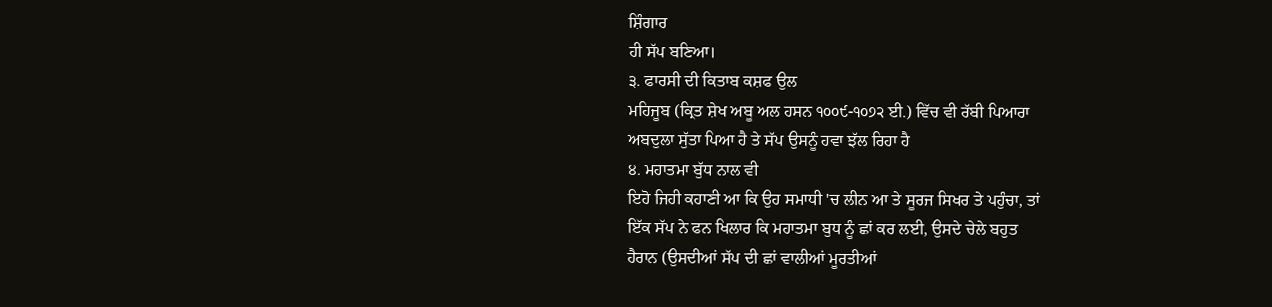ਸ਼ਿੰਗਾਰ
ਹੀ ਸੱਪ ਬਣਿਆ।
੩. ਫਾਰਸੀ ਦੀ ਕਿਤਾਬ ਕਸ਼ਫ ਉਲ
ਮਹਿਜੂਬ (ਕ੍ਰਿਤ ਸ਼ੇਖ ਅਬੂ ਅਲ ਹਸਨ ੧੦੦੯-੧੦੭੨ ਈ.) ਵਿੱਚ ਵੀ ਰੱਬੀ ਪਿਆਰਾ
ਅਬਦੁਲਾ ਸੁੱਤਾ ਪਿਆ ਹੈ ਤੇ ਸੱਪ ਉਸਨੂੰ ਹਵਾ ਝੱਲ ਰਿਹਾ ਹੈ
੪. ਮਹਾਤਮਾ ਬੁੱਧ ਨਾਲ ਵੀ
ਇਹੋ ਜਿਹੀ ਕਹਾਣੀ ਆ ਕਿ ਉਹ ਸਮਾਧੀ 'ਚ ਲੀਨ ਆ ਤੇ ਸੂਰਜ ਸਿਖਰ ਤੇ ਪਹੁੰਚਾ, ਤਾਂ
ਇੱਕ ਸੱਪ ਨੇ ਫਨ ਖਿਲਾਰ ਕਿ ਮਹਾਤਮਾ ਬੁਧ ਨੂੰ ਛਾਂ ਕਰ ਲਈ, ਉਸਦੇ ਚੇਲੇ ਬਹੁਤ
ਹੈਰਾਨ (ਉਸਦੀਆਂ ਸੱਪ ਦੀ ਛਾਂ ਵਾਲੀਆਂ ਮੂਰਤੀਆਂ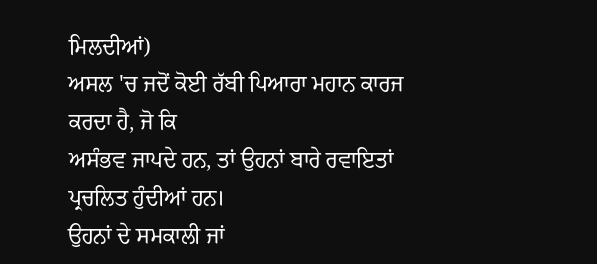ਮਿਲਦੀਆਂ)
ਅਸਲ 'ਚ ਜਦੋਂ ਕੋਈ ਰੱਬੀ ਪਿਆਰਾ ਮਹਾਨ ਕਾਰਜ ਕਰਦਾ ਹੈ, ਜੋ ਕਿ
ਅਸੰਭਵ ਜਾਪਦੇ ਹਨ, ਤਾਂ ਉਹਨਾਂ ਬਾਰੇ ਰਵਾਇਤਾਂ ਪ੍ਰਚਲਿਤ ਹੁੰਦੀਆਂ ਹਨ।
ਉਹਨਾਂ ਦੇ ਸਮਕਾਲੀ ਜਾਂ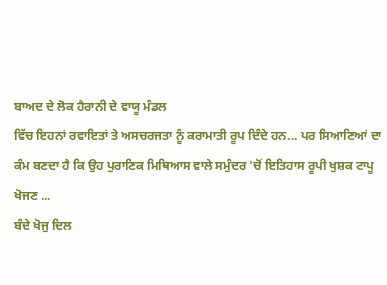ਬਾਅਦ ਦੇ ਲੋਕ ਹੈਰਾਨੀ ਦੇ ਵਾਯੂ ਮੰਡਲ
ਵਿੱਚ ਇਹਨਾਂ ਰਵਾਇਤਾਂ ਤੇ ਅਸਚਰਜਤਾ ਨੂੰ ਕਰਾਮਾਤੀ ਰੂਪ ਦਿੰਦੇ ਹਨ... ਪਰ ਸਿਆਣਿਆਂ ਦਾ
ਕੰਮ ਬਣਦਾ ਹੈ ਕਿ ਉਹ ਪੁਰਾਣਿਕ ਮਿਥਿਆਸ ਵਾਲੇ ਸਮੁੰਦਰ 'ਚੋਂ ਇਤਿਹਾਸ ਰੂਪੀ ਖੁਸ਼ਕ ਟਾਪੂ
ਖੋਜਣ ...
ਬੰਦੇ ਖੋਜੁ ਦਿਲ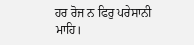ਹਰ ਰੋਜ ਨ ਫਿਰੁ ਪਰੇਸਾਨੀ
ਮਾਹਿ।